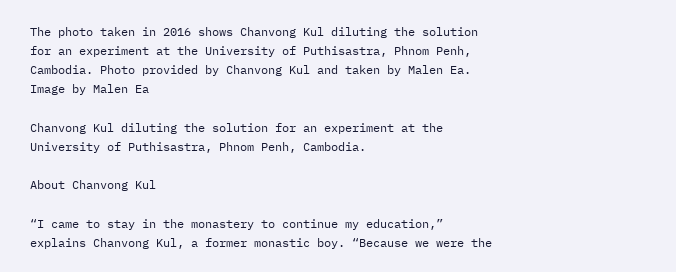The photo taken in 2016 shows Chanvong Kul diluting the solution for an experiment at the University of Puthisastra, Phnom Penh, Cambodia. Photo provided by Chanvong Kul and taken by Malen Ea. Image by Malen Ea

Chanvong Kul diluting the solution for an experiment at the University of Puthisastra, Phnom Penh, Cambodia.

About Chanvong Kul

“I came to stay in the monastery to continue my education,” explains Chanvong Kul, a former monastic boy. “Because we were the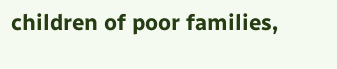children of poor families,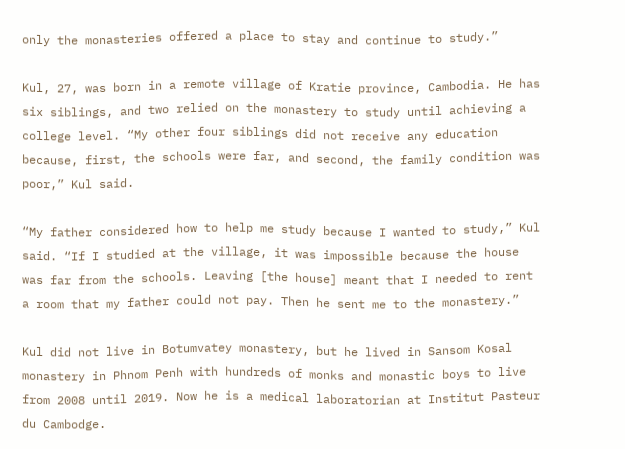only the monasteries offered a place to stay and continue to study.”

Kul, 27, was born in a remote village of Kratie province, Cambodia. He has six siblings, and two relied on the monastery to study until achieving a college level. “My other four siblings did not receive any education because, first, the schools were far, and second, the family condition was poor,” Kul said.

“My father considered how to help me study because I wanted to study,” Kul said. “If I studied at the village, it was impossible because the house was far from the schools. Leaving [the house] meant that I needed to rent a room that my father could not pay. Then he sent me to the monastery.”

Kul did not live in Botumvatey monastery, but he lived in Sansom Kosal monastery in Phnom Penh with hundreds of monks and monastic boys to live from 2008 until 2019. Now he is a medical laboratorian at Institut Pasteur du Cambodge.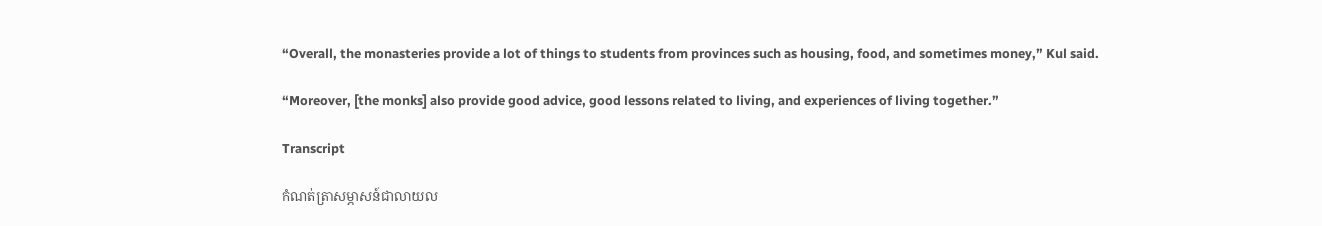“Overall, the monasteries provide a lot of things to students from provinces such as housing, food, and sometimes money,” Kul said.

“Moreover, [the monks] also provide good advice, good lessons related to living, and experiences of living together.”

Transcript

កំណត់ត្រាសម្ភាសន៍ជាលាយល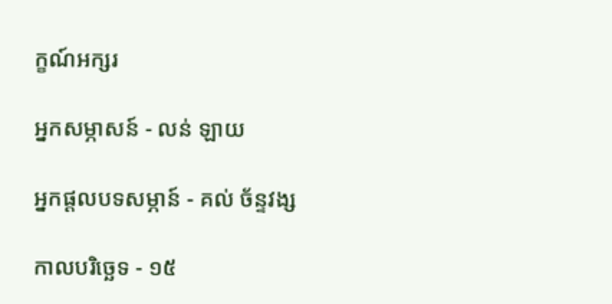ក្ខណ៍អក្សរ

អ្នកសម្ភាសន៍ - លន់ ឡាយ

អ្នកផ្ដលបទសម្ភាន៍ - គល់ ច័ន្ទវង្ស

កាលបរិច្ឆេទ - ១៥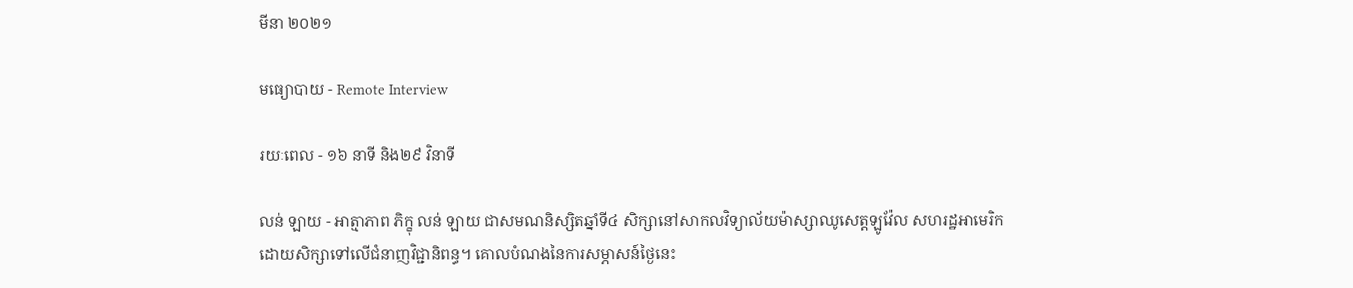មីនា ២០២១

មធ្យោបាយ - Remote Interview

រយៈពេល - ១៦ នាទី និង២៩ វិនាទី

លន់ ឡាយ - អាត្មាភាព ភិក្ខុ លន់ ឡាយ ជាសមណនិស្សិតឆ្នាំទី៤ សិក្សានៅសាកលវិទ្យាល័យម៉ាស្សាឈូសេត្តឡូវ៉ែល សហរដ្ឋអាមេរិក ដោយសិក្សាទៅលើជំនាញវិជ្ជានិពន្ធ។ គោលបំណងនៃការសម្ភាសន៍ថ្ងៃនេះ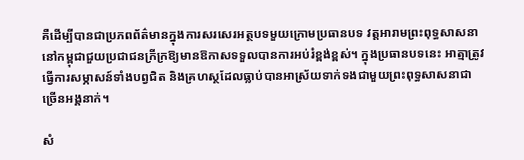គឺដើម្បីបានជាប្រភពព័ត៌មានក្នុងការសរសេរអត្ថបទមួយក្រោមប្រធានបទ វត្តអារាមព្រះពុទ្ធសាសនានៅកម្ពុជាជួយប្រជាជនក្រីក្រឱ្យមានឱកាសទទួលបានការអប់រំខ្ពង់ខ្ពស់។ ក្នុងប្រធានបទនេះ អាត្មាត្រូវធ្វើការសម្ភាសន៍ទាំងបព្វជិត និងគ្រហស្ថដែលធ្លាប់បានអាស្រ័យទាក់ទងជាមួយព្រះពុទ្ធសាសនាជាច្រើនអង្គនាក់។

សំ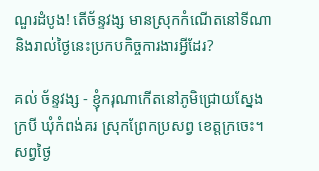ណួរដំបូង! តើច័ន្ទវង្ស មានស្រុកកំណើតនៅទីណា និងរាល់ថ្ងៃនេះប្រកបកិច្ចការងារអ្វីដែរ?

គល់ ច័ន្ទវង្ស - ខ្ញុំករុណាកើតនៅភូមិជ្រោយស្នែងក្របី ឃុំកំពង់គរ ស្រុកព្រែកប្រសព្វ ខេត្តក្រចេះ។ សព្វថ្ងៃ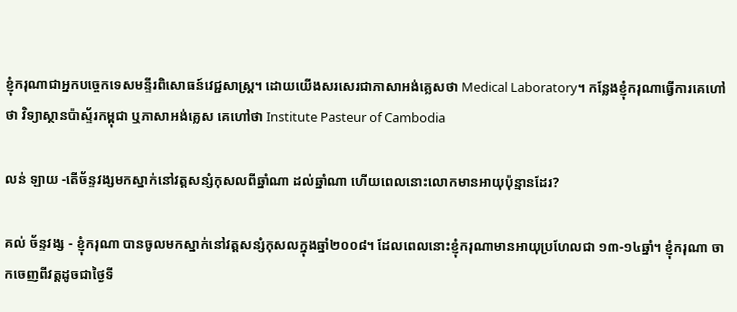ខ្ញុំករុណាជាអ្នកបច្ចេកទេសមន្ទីរពិសោធន៍វេជ្ជសាស្រ្ដ។ ដោយយើងសរសេរជាភាសាអង់គ្លេសថា Medical Laboratory។ កន្លែងខ្ញុំករុណាធ្វើការគេហៅថា វិទ្យាស្ថានប៉ាស្ទ័រកម្ពុជា ឬភាសាអង់គ្លេស គេហៅថា Institute Pasteur of Cambodia

លន់ ឡាយ -តើច័ន្ទវង្សមកស្នាក់នៅវត្តសន្សំកុសលពីឆ្នាំណា ដល់ឆ្នាំណា ហើយពេលនោះលោកមានអាយុប៉ុន្មានដែរ?

គល់ ច័ន្ទវង្ស - ខ្ញុំករុណា បានចូលមកស្នាក់នៅវត្តសន្សំកុសលក្នុងឆ្នាំ២០០៨។ ដែលពេលនោះខ្ញុំករុណាមានអាយុប្រហែលជា ១៣-១៤ឆ្នាំ។ ខ្ញុំករុណា ចាកចេញពីវត្តដូចជាថ្ងៃទី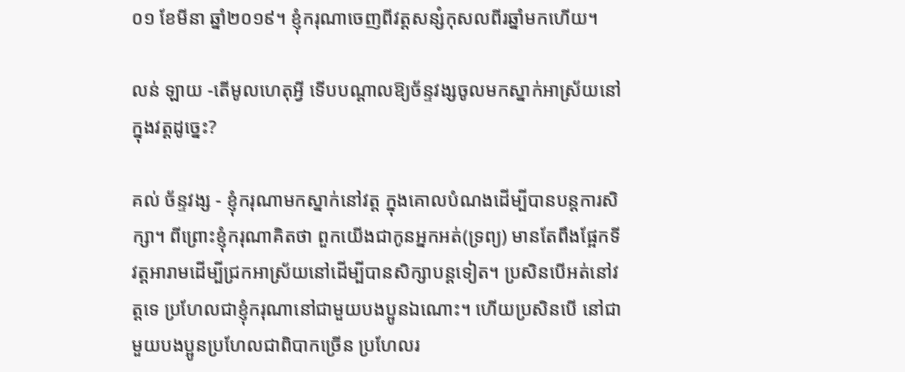០១ ខែមីនា ឆ្នាំ២០១៩។ ខ្ញុំករុណាចេញពីវត្តសន្សំកុសលពីរឆ្នាំមកហើយ។

លន់ ឡាយ -តើមូលហេតុអ្វី ទើបបណ្ដាលឱ្យច័ន្ទវង្សចូលមកស្នាក់អាស្រ័យនៅក្នុងវត្តដូច្នេះ?

គល់ ច័ន្ទវង្ស - ខ្ញុំករុណាមកស្នាក់នៅវត្ត ក្នុងគោលបំណងដើម្បីបានបន្ដការសិក្សា។ ពីព្រោះខ្ញុំករុណាគិតថា ពួកយើងជាកូនអ្នកអត់(ទ្រព្យ) មានតែពឹងផ្អែកទីវត្តអារាមដើម្បីជ្រកអាស្រ័យនៅដើម្បីបានសិក្សាបន្ដទៀត។ ប្រសិនបើអត់នៅវត្តទេ ប្រហែលជាខ្ញុំករុណានៅជាមួយបងប្អូនឯណោះ។ ហើយប្រសិនបើ នៅជាមួយបងប្អូនប្រហែលជាពិបាកច្រើន ប្រហែលរ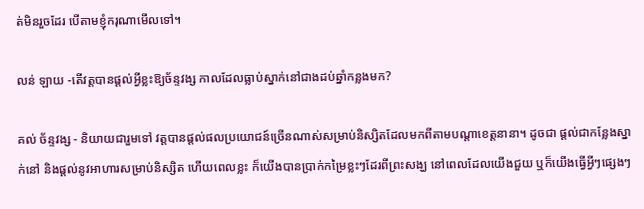ត់មិនរួចដែរ បើតាមខ្ញុំករុណាមើលទៅ។

លន់ ឡាយ -តើវត្តបានផ្ដល់អ្វីខ្លះឱ្យច័ន្ទវង្ស កាលដែលធ្លាប់ស្នាក់នៅជាងដប់ឆ្នាំកន្លងមក?

គល់ ច័ន្ទវង្ស - និយាយជារួមទៅ វត្តបានផ្ដល់ផលប្រយោជន៍ច្រើនណាស់សម្រាប់និស្សិតដែលមកពីតាមបណ្តាខេត្តនានា។ ដូចជា ផ្ដល់ជាកន្លែងស្នាក់នៅ និងផ្ដល់នូវអាហារសម្រាប់និស្សិត ហើយពេលខ្លះ ក៏យើងបានប្រាក់កម្រៃខ្លះៗដែរពីព្រះសង្ឃ នៅពេលដែលយើងជួយ ឬក៏យើងធ្វើអ្វីៗផ្សេងៗ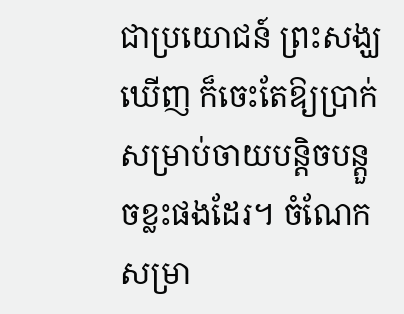ជាប្រយោជន៍ ព្រះសង្ឃឃើញ ក៏ចេះតែឱ្យប្រាក់សម្រាប់ចាយបន្ដិចបន្ដួចខ្លះផងដែរ។ ចំណែកសម្រា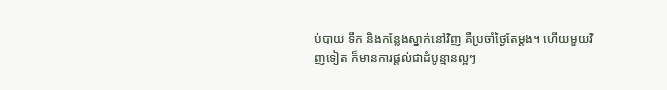ប់បាយ ទឹក និងកន្លែងស្នាក់នៅវិញ គឺប្រចាំថ្ងៃតែម្ដង។ ហើយមួយវិញទៀត ក៏មានការផ្ដល់ជាដំបូន្មានល្អៗ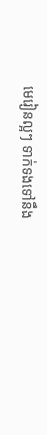មេរៀនល្អៗ ទាក់ទងទៅនឹង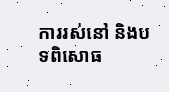ការរស់នៅ និងបទពិសោធ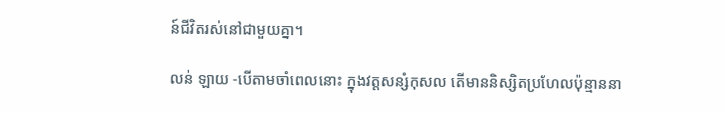ន៍ជីវិតរស់នៅជាមួយគ្នា។

លន់ ឡាយ -បើតាមចាំពេលនោះ ក្នុងវត្តសន្សំកុសល តើមាននិស្សិតប្រហែលប៉ុន្មាននា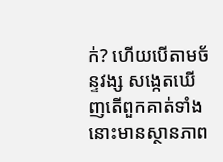ក់? ហើយបើតាមច័ន្ទវង្ស សង្កេតឃើញតើពួកគាត់ទាំងនោះមានស្ថានភាព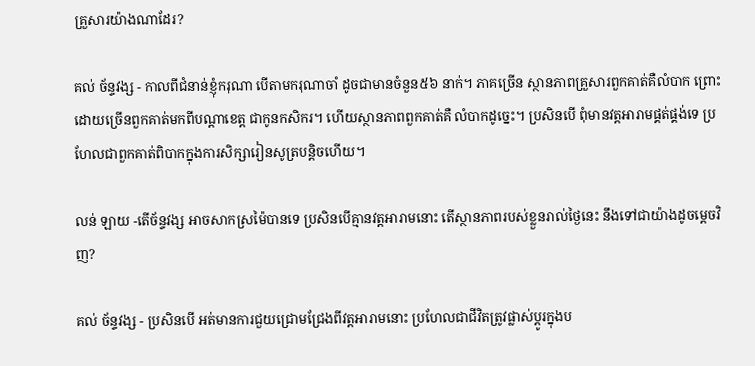គ្រួសារយ៉ាងណាដែរ?

គល់ ច័ន្ទវង្ស - កាលពីជំនាន់ខ្ញុំករុណា បើតាមករុណាចាំ ដូចជាមានចំនួន៥៦ នាក់។ ភាគច្រើន ស្ថានភាពគ្រួសារពួកគាត់គឺលំបាក ព្រោះដោយច្រើនពួកគាត់មកពីបណ្ដាខេត្ត ជាកូនកសិករ។ ហើយស្ថានភាពពួកគាត់គឺ លំបាកដូច្នេះ។ ប្រសិនបើ ពុំមានវត្តអារាមផ្គត់ផ្គង់ទេ ប្រហែលជាពួកគាត់ពិបាកក្នុងការសិក្សារៀនសូត្របន្តិចហើយ។

លន់ ឡាយ -តើច័ន្ទវង្ស អាចសាកស្រម៉ៃបានទេ ប្រសិនបើគ្មានវត្តអារាមនោះ តើស្ថានភាពរបស់ខ្លួនរាល់ថ្ងៃនេះ នឹងទៅជាយ៉ាងដូចម្ដេចវិញ?

គល់ ច័ន្ទវង្ស - ប្រសិនបើ អត់មានការជួយជ្រោមជ្រែងពីវត្តអារាមនោះ ប្រហែលជាជីវិតត្រូវផ្លាស់ប្ដូរក្នុងប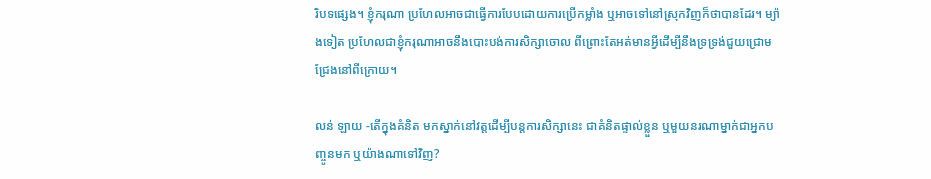រិបទផ្សេង។ ខ្ញុំករុណា ប្រហែលអាចជាធ្វើការបែបដោយការប្រើកម្លាំង ឬអាចទៅនៅស្រុកវិញក៏ថាបានដែរ។ ម្យ៉ាងទៀត ប្រហែលជាខ្ញុំករុណាអាចនឹងបោះបង់ការសិក្សាចោល ពីព្រោះតែអត់មានអ្វីដើម្បីនឹងទ្រទ្រង់ជួយជ្រោមជ្រែងនៅពីក្រោយ។

លន់ ឡាយ -តើក្នុងគំនិត មកស្នាក់នៅវត្តដើម្បីបន្ដការសិក្សានេះ ជាគំនិតផ្ទាល់ខ្លួន ឬមួយនរណាម្នាក់ជាអ្នកបញ្ចូនមក ឬយ៉ាងណាទៅវិញ?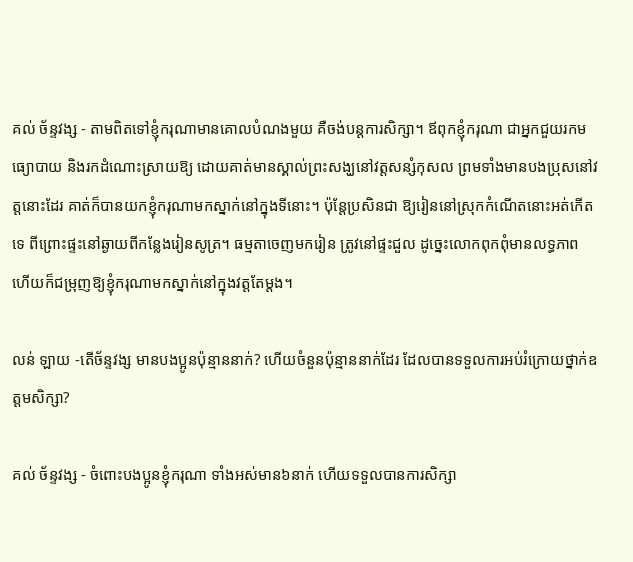គល់ ច័ន្ទវង្ស - តាមពិតទៅខ្ញុំករុណាមានគោលបំណងមួយ គឺចង់បន្ដការសិក្សា។ ឪពុកខ្ញុំករុណា ជាអ្នកជួយរកមធ្យោបាយ និងរកដំណោះស្រាយឱ្យ ដោយគាត់មានស្គាល់ព្រះសង្ឃនៅវត្ដសន្សំកុសល ព្រមទាំងមានបងប្រុសនៅវត្តនោះដែរ គាត់ក៏បានយកខ្ញុំករុណាមកស្នាក់នៅក្នុងទីនោះ។ ប៉ុន្ដែប្រសិនជា ឱ្យរៀននៅស្រុកកំណើតនោះអត់កើតទេ ពីព្រោះផ្ទះនៅឆ្ងាយពីកន្លែងរៀនសូត្រ។ ធម្មតាចេញមករៀន ត្រូវនៅផ្ទះជួល ដូច្នេះលោកពុកពុំមានលទ្ធភាព ហើយក៏ជម្រុញឱ្យខ្ញុំករុណាមកស្នាក់នៅក្នុងវត្តតែម្ដង។

លន់ ឡាយ -តើច័ន្ទវង្ស មានបងប្អូនប៉ុន្មាននាក់? ហើយចំនួនប៉ុន្មាននាក់ដែរ ដែលបានទទួលការអប់រំក្រោយថ្នាក់ឧត្តមសិក្សា?

គល់ ច័ន្ទវង្ស - ចំពោះបងប្អូនខ្ញុំករុណា ទាំងអស់មាន៦នាក់ ហើយទទួលបានការសិក្សា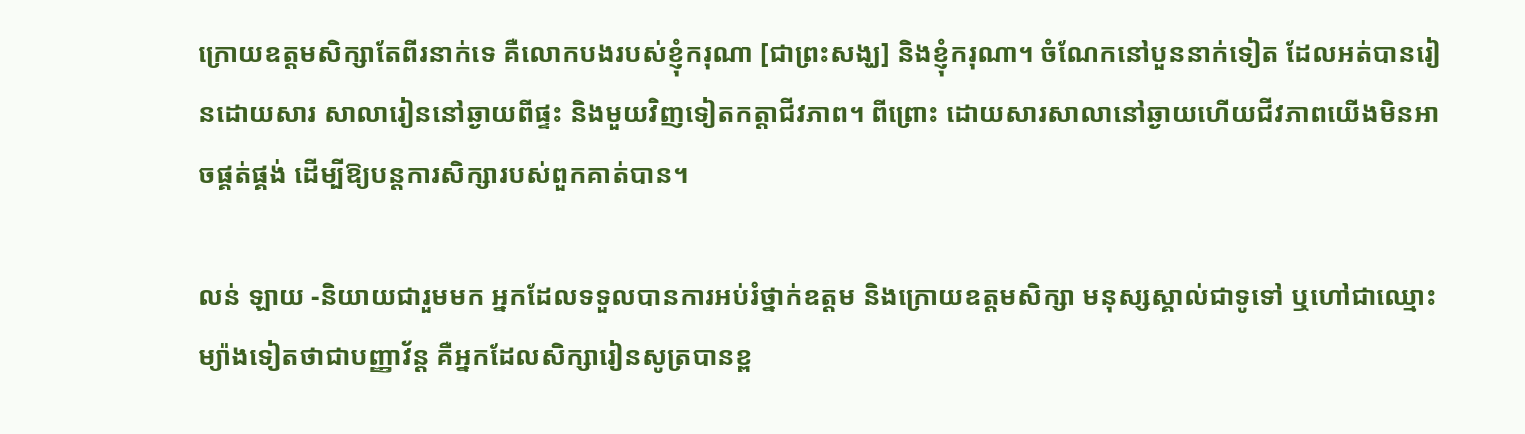ក្រោយឧត្តមសិក្សាតែពីរនាក់ទេ គឺលោកបងរបស់ខ្ញុំករុណា [ជាព្រះសង្ឃ] និងខ្ញុំករុណា។ ចំណែកនៅបួននាក់ទៀត ដែលអត់បានរៀនដោយសារ សាលារៀននៅឆ្ងាយពីផ្ទះ និងមួយវិញទៀតកត្តាជីវភាព។ ពីព្រោះ ដោយសារសាលានៅឆ្ងាយហើយជីវភាពយើងមិនអាចផ្គត់ផ្គង់ ដើម្បីឱ្យបន្ដការសិក្សារបស់ពួកគាត់បាន។

លន់ ឡាយ -និយាយជារួមមក អ្នកដែលទទួលបានការអប់រំថ្នាក់ឧត្តម និងក្រោយឧត្ដមសិក្សា មនុស្សស្គាល់ជាទូទៅ ឬហៅជាឈ្មោះម្យ៉ាងទៀតថាជាបញ្ញាវ័ន្ដ គឺអ្នកដែលសិក្សារៀនសូត្របានខ្ព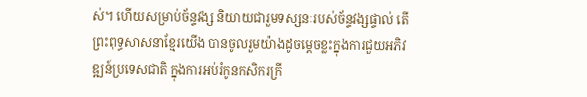ស់។ ហើយសម្រាប់ច័ន្ទវង្ស និយាយជារួមទស្សនៈរបស់ច័ន្ទវង្សផ្ទាល់ តើព្រះពុទ្ធសាសនាខ្មែរយើង បានចូលរួមយ៉ាងដូចម្ដេចខ្លះក្នុងការជួយអភិវឌ្ឍន៍ប្រទេសជាតិ ក្នុងការអប់រំកូនកសិករក្រី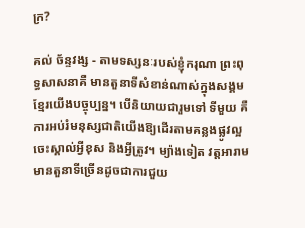ក្រ?

គល់ ច័ន្ទវង្ស - តាមទស្សនៈរបស់ខ្ញុំករុណា ព្រះពុទ្ធសាសនាគឺ មានតួនាទីសំខាន់ណាស់ក្នុងសង្គមខ្មែរយើងបច្ចុប្បន្ន។ បើនិយាយជារួមទៅ ទីមួយ គឺការអប់រំមនុស្សជាតិយើងឱ្យដើរតាមគន្លងផ្លូវល្អ ចេះស្គាល់អ្វីខុស និងអ្វីត្រូវ។ ម្យ៉ាងទៀត វត្តអារាមមានតួនាទីច្រើនដូចជាការជួយ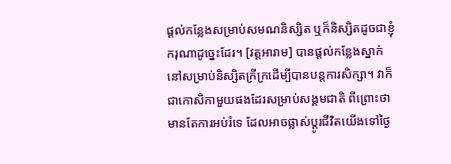ផ្ដល់កន្លែងសម្រាប់សមណនិស្សិត ឬក៏និស្សិតដូចជាខ្ញុំករុណាដូច្នេះដែរ។ [វត្តអារាម] បានផ្ដល់កន្លែងស្នាក់នៅសម្រាប់និស្សិតក្រីក្រដើម្បីបានបន្ដការសិក្សា។ វាក៏ជាកោសិកាមួយផងដែរសម្រាប់សង្គមជាតិ ពីព្រោះថាមានតែការអប់រំទេ ដែលអាចផ្លាស់ប្ដូរជីវិតយើងទៅថ្ងៃ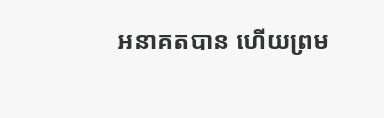អនាគតបាន ហើយព្រម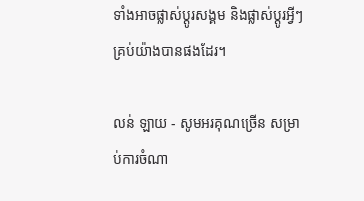ទាំងអាចផ្លាស់ប្ដូរសង្គម និងផ្លាស់ប្ដូរអ្វីៗគ្រប់យ៉ាងបានផងដែរ។

លន់ ឡាយ - សូមអរគុណច្រើន សម្រាប់ការចំណា